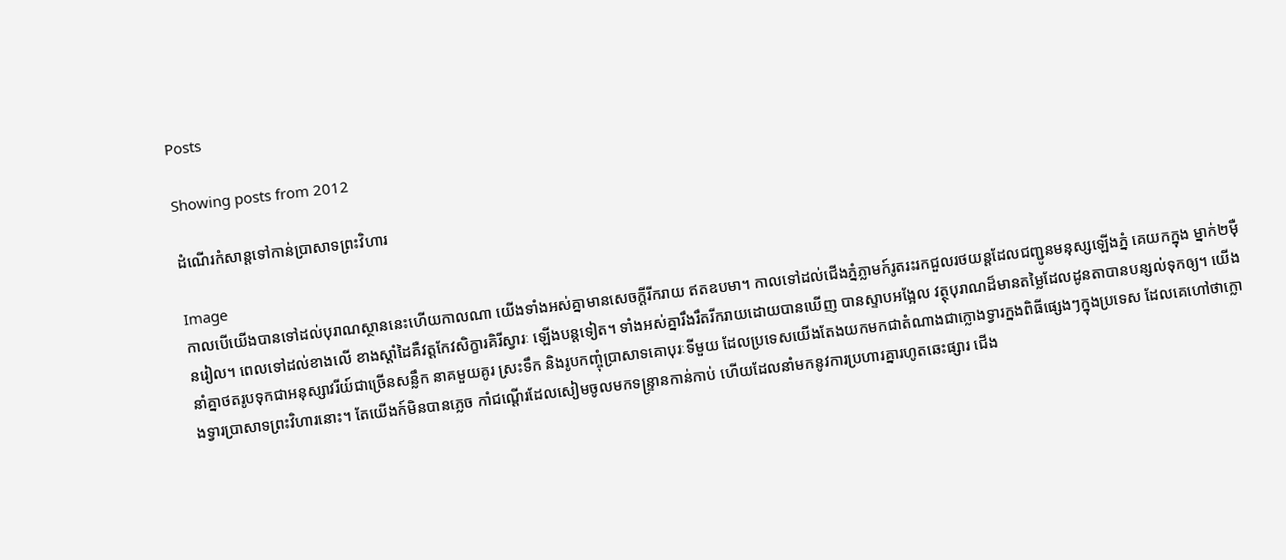Posts

Showing posts from 2012

ដំណើរកំសាន្តទៅកាន់ប្រាសាទព្រះវិហារ

Image
កាលបើយើងបានទៅដល់បុរាណស្ថាននេះហើយកាលណា យើងទាំងអស់គ្នាមានសេចក្តីរីករាយ ឥតឧបមា។ កាលទៅដល់ជើងភ្នំភ្លាមក៍រូតរះរកជួលរថយន្តដែលជញ្ជូនមនុស្សឡើងភ្នំ គេយកក្នុង ម្នាក់២ម៉ឺនរៀល។ ពេលទៅដល់ខាងលើ ខាងស្តាំដៃគឺវត្តកែវសិក្ខារគិរីស្វារៈ ឡើងបន្តទៀត។ ទាំងអស់គ្នារឹងរឹតរីករាយដោយបានឃើញ បានស្ទាបអង្អែល វត្ថុបុរាណដ៏មានតម្លៃដែលដូនតាបានបន្សល់ទុកឲ្យ។ យើងនាំគ្នាថតរូបទុកជាអនុស្សាវរីយ៍ជាច្រើនសន្លឹក នាគមួយគូរ ស្រះទឹក និងរូបកញ្ចុំប្រាសាទគោបុរៈទីមួយ ដែលប្រទេសយើងតែងយកមកជាតំណាងជាក្លោងទ្វារក្នងពិធីផ្សេងៗក្នុងប្រទេស ដែលគេហៅថាក្លោងទ្វារប្រាសាទព្រះវិហារនោះ។ តែយើងក៍មិនបានភ្លេច កាំជណ្ដើរដែលសៀមចូលមកទន្ទា្រនកាន់កាប់ ហើយដែលនាំមកនូវការប្រហារគ្នារហូតឆេះផ្សារ ជើង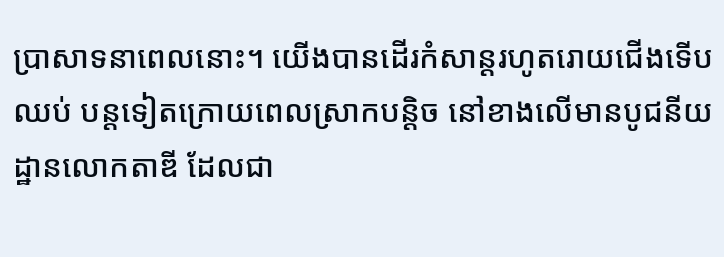ប្រាសាទនាពេលនោះ។ យើងបានដើរកំសាន្តរហូតរោយជើងទើបឈប់ បន្តទៀតក្រោយពេលស្រាកបន្តិច នៅខាងលើមានបូជនីយដ្ឋានលោកតាឌី ដែលជា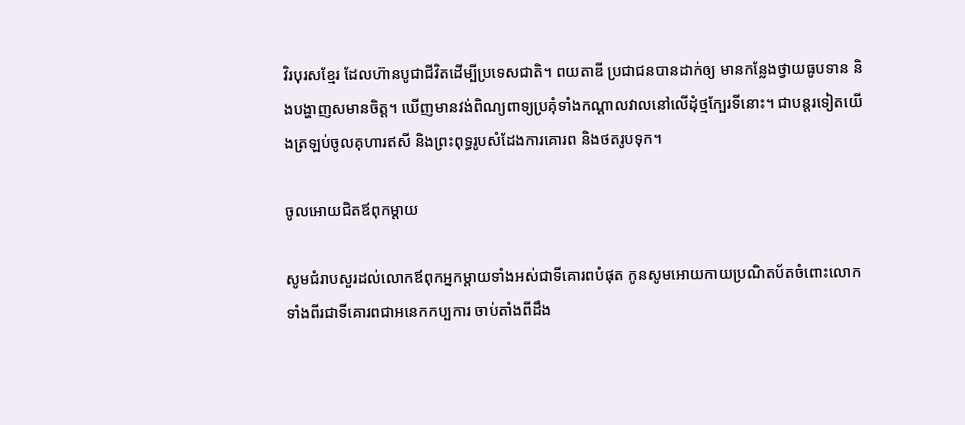វិរបុរសខ្មែរ ដែលហ៊ានបូជាជីវិតដើម្បីប្រទេសជាតិ។ ពយតាឌី ប្រជាជនបានដាក់ឲ្យ មានកន្លែងថ្វាយធូបទាន និងបង្ហាញសមានចិត្ត។ ឃើញមានវង់ពិណ្យពាទ្យប្រគុំទាំងកណ្តាលវាលនៅលើដុំថ្មក្បែរទីនោះ។ ជាបន្តរទៀតយើងត្រឡប់ចូលគុហារឥសី និងព្រះពុទ្ធរូបសំដែងការគោរព និងថតរូបទុក។

ចូលអោយជិតឪពុកម្តាយ

សូមជំរាបសួរដល់លោកឪពុកអ្នកម្តាយទាំងអស់ជាទីគោរពបំផុត កូនសូមអោយកាយប្រណិតប័តចំពោះលោកទាំងពីរជាទីគោរពជាអនេកកប្បការ ចាប់តាំងពីដឹង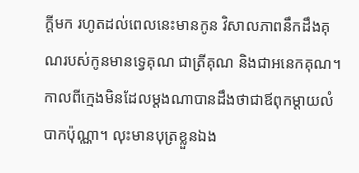ក្តីមក រហូតដល់ពេលនេះមានកូន វិសាលភាពនឹកដឹងគុណរបស់កូនមានទ្វេគុណ ជាត្រីគុណ និងជាអនេកគុណ។ កាលពីក្មេងមិនដែលម្តងណាបានដឹងថាជាឪពុកម្តាយលំបាកប៉ុណ្ណា។ លុះមានបុត្រខ្លួនឯង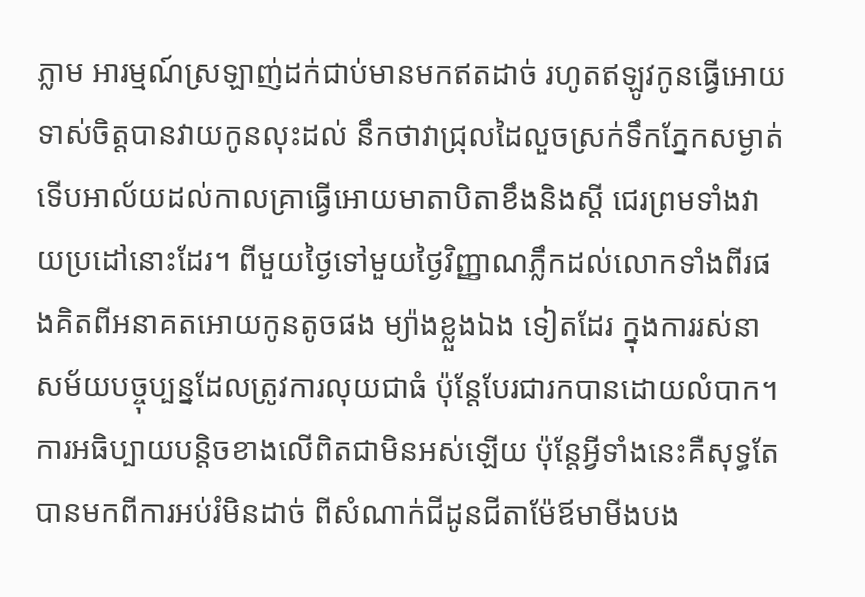ភ្លាម អារម្មណ៍ស្រឡាញ់ដក់ជាប់មានមកឥតដាច់ រហូតឥឡូវកូនធ្វើអោយទាស់ចិត្តបានវាយកូនលុះដល់ នឹកថាវាជ្រុលដៃលួចស្រក់ទឹកភ្នែកសម្ងាត់ ទើបអាល័យដល់កាលគ្រាធ្វើអោយមាតាបិតាខឹងនិងស្តី ជេរព្រមទាំងវាយប្រដៅនោះដែរ។ ពីមួយថ្ងៃទៅមួយថ្ងៃវិញ្ញាណភ្លឹកដល់លោកទាំងពីរផងគិតពីអនាគតអោយកូនតូចផង ម្យ៉ាងខ្លួងឯង ទៀតដែរ ក្នុងការរស់នាសម័យបច្ចុប្បន្នដែលត្រូវការលុយជាធំ ប៉ុន្តែបែរជារកបានដោយលំបាក។ ការអធិប្បាយបន្តិចខាងលើពិតជាមិនអស់ឡើយ ប៉ុន្តែអ្វីទាំងនេះគឺសុទ្ធតែបានមកពីការអប់រំមិនដាច់ ពីសំណាក់ជីដូនជីតាម៉ែឪមាមីងបង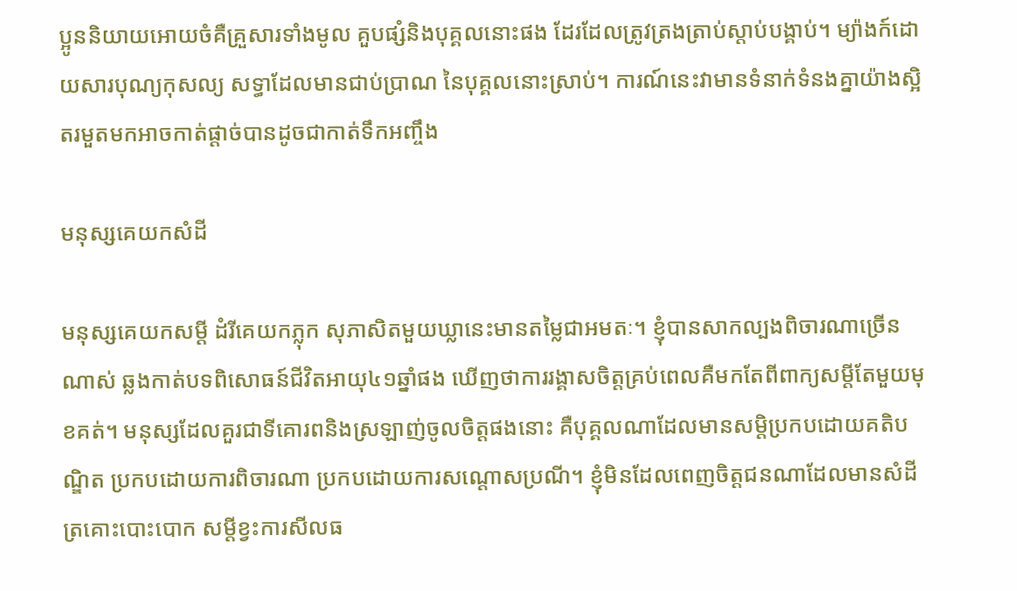ប្អូននិយាយអោយចំគឺគ្រួសារទាំងមូល គួបផ្សំនិងបុគ្គលនោះផង ដែរដែលត្រូវត្រងត្រាប់ស្តាប់បង្គាប់។ ម្យ៉ាងក៍ដោយសារបុណ្យកុសល្យ សទ្ធាដែលមានជាប់ប្រាណ នៃបុគ្គលនោះស្រាប់។ ការណ៍នេះវាមានទំនាក់ទំនងគ្នាយ៉ាងស្អិតរមួតមកអាចកាត់ផ្តាច់បានដូចជាកាត់ទឹកអញ្ចឹង

មនុស្សគេយកសំដី

មនុស្សគេយកសម្តី ដំរីគេយកភ្លុក សុភាសិតមួយឃ្លានេះមានតម្លៃជាអមតៈ។ ខ្ញុំបានសាកល្បងពិចារណាច្រើនណាស់ ឆ្លងកាត់បទពិសោធន៍ជីវិតអាយុ៤១ឆ្នាំផង ឃើញថាការរង្គាសចិត្តគ្រប់ពេលគឺមកតែពីពាក្យសម្តីតែមួយមុខគត់។ មនុស្សដែលគួរជាទីគោរពនិងស្រឡាញ់ចូលចិត្តផងនោះ គឺបុគ្គលណាដែលមានសម្តិប្រកបដោយគតិបណ្ឌិត ប្រកបដោយការពិចារណា ប្រកបដោយការសណ្តោសប្រណី។ ខ្ញុំមិនដែលពេញចិត្តជនណាដែលមានសំដីត្រគោះបោះបោក សម្តីខ្វះការសីលធ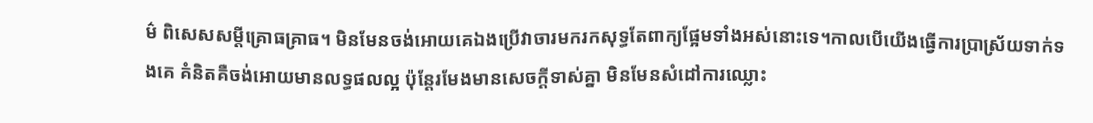ម៌ ពិសេសសម្តីគ្រោធគ្រាធ។ មិនមែនចង់អោយគេឯងប្រើវាចារមករកសុទ្ធតែពាក្យផ្អែមទាំងអស់នោះទេ។កាលបើយើងធ្វើការប្រាស្រ័យទាក់ទងគេ គំនិតគឺចង់អោយមានលទ្ធផលល្អ ប៉ុន្តែរមែងមានសេចក្តីទាស់គ្នា មិនមែនសំដៅការឈ្លោះ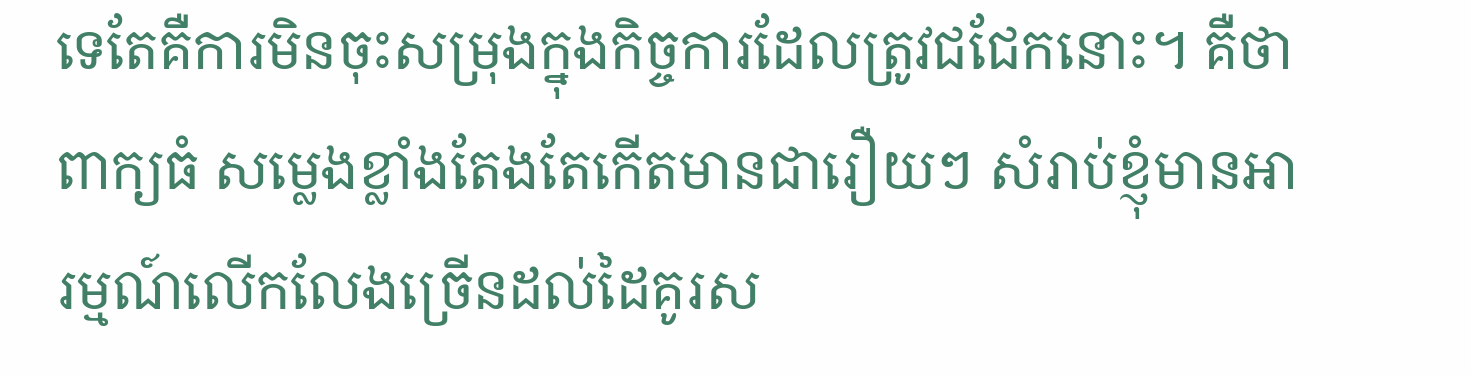ទេតែគឺការមិនចុះសម្រុងក្នុងកិច្ចការដែលត្រូវជជែកនោះ។ គឺថាពាក្យធំ សម្លេងខ្លាំងតែងតែកើតមានជារឿយៗ សំរាប់ខ្ញុំមានអារម្មណ៍លើកលែងច្រើនដល់ដៃគូរស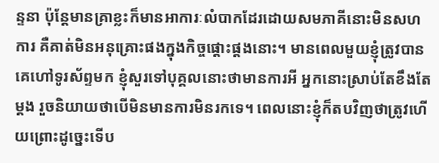ន្ទនា ប៉ុន្តែមានគ្រាខ្លះក៏មានអាការៈលំបាកដែរដោយសមភាគីនោះមិនសហការ គឺគាត់មិនអនុគ្រោះផងក្នុងកិច្ចផ្តោះផ្តងនោះ។ មានពេលមួយខ្ញុំត្រូវបានគេហៅទូរស័ព្ទមក ខ្ញុំសួរទៅបុគ្គលនោះថាមានការអី អ្នកនោះស្រាប់តែខឹងតែម្តង រួចនិយាយថាបើមិនមានការមិនរកទេ។ ពេលនោះខ្ញុំក៏តបវិញថាត្រូវហើយព្រោះដូច្នេះទើប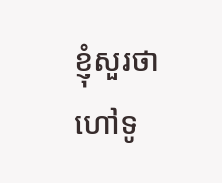ខ្ញុំសួរថាហៅទូ